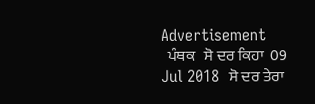Advertisement
  ਪੰਥਕ   ਸੋ ਦਰ ਕਿਹਾ  09 Jul 2018  ਸੋ ਦਰ ਤੇਰਾ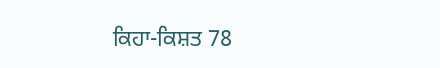ਕਿਹਾ-ਕਿਸ਼ਤ 78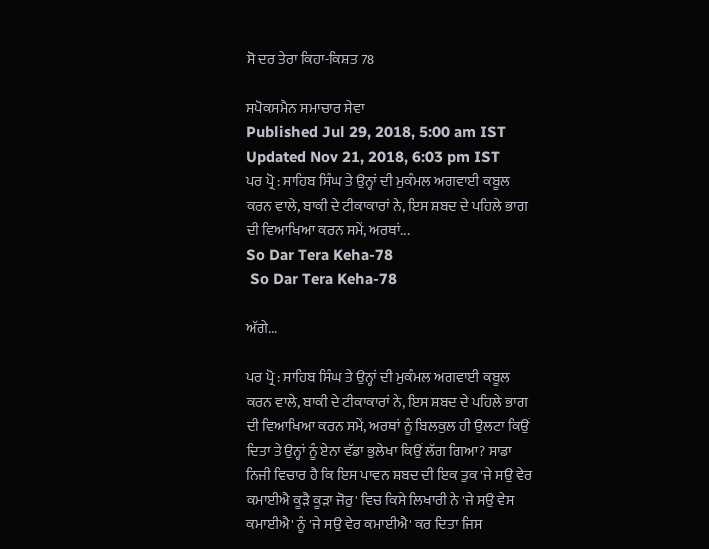ਸੋ ਦਰ ਤੇਰਾ ਕਿਹਾ-ਕਿਸ਼ਤ 78

ਸਪੋਕਸਮੈਨ ਸਮਾਚਾਰ ਸੇਵਾ
Published Jul 29, 2018, 5:00 am IST
Updated Nov 21, 2018, 6:03 pm IST
ਪਰ ਪ੍ਰੋ : ਸਾਹਿਬ ਸਿੰਘ ਤੇ ਉਨ੍ਹਾਂ ਦੀ ਮੁਕੰਮਲ ਅਗਵਾਈ ਕਬੂਲ ਕਰਨ ਵਾਲੇ, ਬਾਕੀ ਦੇ ਟੀਕਾਕਾਰਾਂ ਨੇ, ਇਸ ਸ਼ਬਦ ਦੇ ਪਹਿਲੇ ਭਾਗ ਦੀ ਵਿਆਖਿਆ ਕਰਨ ਸਮੇਂ, ਅਰਥਾਂ...
So Dar Tera Keha-78
 So Dar Tera Keha-78

ਅੱਗੇ...

ਪਰ ਪ੍ਰੋ : ਸਾਹਿਬ ਸਿੰਘ ਤੇ ਉਨ੍ਹਾਂ ਦੀ ਮੁਕੰਮਲ ਅਗਵਾਈ ਕਬੂਲ ਕਰਨ ਵਾਲੇ, ਬਾਕੀ ਦੇ ਟੀਕਾਕਾਰਾਂ ਨੇ, ਇਸ ਸ਼ਬਦ ਦੇ ਪਹਿਲੇ ਭਾਗ ਦੀ ਵਿਆਖਿਆ ਕਰਨ ਸਮੇਂ, ਅਰਥਾਂ ਨੂੰ ਬਿਲਕੁਲ ਹੀ ਉਲਟਾ ਕਿਉਂ ਦਿਤਾ ਤੇ ਉਨ੍ਹਾਂ ਨੂੰ ਏਨਾ ਵੱਡਾ ਭੁਲੇਖਾ ਕਿਉਂ ਲੱਗ ਗਿਆ? ਸਾਡਾ ਨਿਜੀ ਵਿਚਾਰ ਹੈ ਕਿ ਇਸ ਪਾਵਨ ਸ਼ਬਦ ਦੀ ਇਕ ਤੁਕ 'ਜੇ ਸਉ ਵੇਰ ਕਮਾਈਐ ਕੂੜੈ ਕੂੜਾ ਜੋਰੁ' ਵਿਚ ਕਿਸੇ ਲਿਖਾਰੀ ਨੇ 'ਜੇ ਸਉ ਵੇਸ ਕਮਾਈਐ' ਨੂੰ 'ਜੇ ਸਉ ਵੇਰ ਕਮਾਈਐ' ਕਰ ਦਿਤਾ ਜਿਸ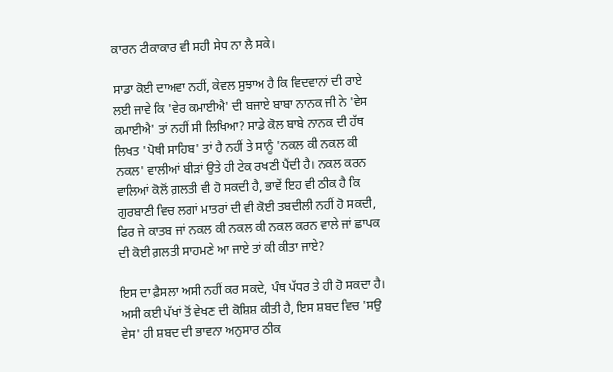ਕਾਰਨ ਟੀਕਾਕਾਰ ਵੀ ਸਹੀ ਸੇਧ ਨਾ ਲੈ ਸਕੇ।

ਸਾਡਾ ਕੋਈ ਦਾਅਵਾ ਨਹੀਂ, ਕੇਵਲ ਸੁਝਾਅ ਹੈ ਕਿ ਵਿਦਵਾਨਾਂ ਦੀ ਰਾਏ ਲਈ ਜਾਵੇ ਕਿ 'ਵੇਰ ਕਮਾਈਐ' ਦੀ ਬਜਾਏ ਬਾਬਾ ਨਾਨਕ ਜੀ ਨੇ 'ਵੇਸ ਕਮਾਈਐ' ਤਾਂ ਨਹੀਂ ਸੀ ਲਿਖਿਆ? ਸਾਡੇ ਕੋਲ ਬਾਬੇ ਨਾਨਕ ਦੀ ਹੱਥ ਲਿਖਤ 'ਪੋਥੀ ਸਾਹਿਬ' ਤਾਂ ਹੈ ਨਹੀਂ ਤੇ ਸਾਨੂੰ 'ਨਕਲ ਕੀ ਨਕਲ ਕੀ ਨਕਲ' ਵਾਲੀਆਂ ਬੀੜਾਂ ਉਤੇ ਹੀ ਟੇਕ ਰਖਣੀ ਪੈਂਦੀ ਹੈ। ਨਕਲ ਕਰਨ ਵਾਲਿਆਂ ਕੋਲੋਂ ਗ਼ਲਤੀ ਵੀ ਹੋ ਸਕਦੀ ਹੈ, ਭਾਵੇਂ ਇਹ ਵੀ ਠੀਕ ਹੈ ਕਿ ਗੁਰਬਾਣੀ ਵਿਚ ਲਗਾਂ ਮਾਤਰਾਂ ਦੀ ਵੀ ਕੋਈ ਤਬਦੀਲੀ ਨਹੀਂ ਹੋ ਸਕਦੀ, ਫਿਰ ਜੇ ਕਾਤਬ ਜਾਂ ਨਕਲ ਕੀ ਨਕਲ ਕੀ ਨਕਲ ਕਰਨ ਵਾਲੇ ਜਾਂ ਛਾਪਕ ਦੀ ਕੋਈ ਗ਼ਲਤੀ ਸਾਹਮਣੇ ਆ ਜਾਏ ਤਾਂ ਕੀ ਕੀਤਾ ਜਾਏ?

ਇਸ ਦਾ ਫ਼ੈਸਲਾ ਅਸੀ ਨਹੀਂ ਕਰ ਸਕਦੇ, ਪੰਥ ਪੱਧਰ ਤੇ ਹੀ ਹੋ ਸਕਦਾ ਹੈ। ਅਸੀ ਕਈ ਪੱਖਾਂ ਤੋਂ ਵੇਖਣ ਦੀ ਕੋਸ਼ਿਸ਼ ਕੀਤੀ ਹੈ, ਇਸ ਸ਼ਬਦ ਵਿਚ 'ਸਉ ਵੇਸ' ਹੀ ਸ਼ਬਦ ਦੀ ਭਾਵਨਾ ਅਨੁਸਾਰ ਠੀਕ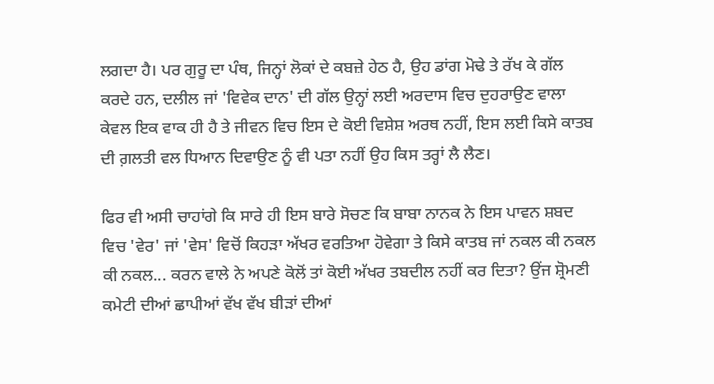ਲਗਦਾ ਹੈ। ਪਰ ਗੁਰੂ ਦਾ ਪੰਥ, ਜਿਨ੍ਹਾਂ ਲੋਕਾਂ ਦੇ ਕਬਜ਼ੇ ਹੇਠ ਹੈ, ਉਹ ਡਾਂਗ ਮੋਢੇ ਤੇ ਰੱਖ ਕੇ ਗੱਲ ਕਰਦੇ ਹਨ, ਦਲੀਲ ਜਾਂ 'ਵਿਵੇਕ ਦਾਨ' ਦੀ ਗੱਲ ਉਨ੍ਹਾਂ ਲਈ ਅਰਦਾਸ ਵਿਚ ਦੁਹਰਾਉਣ ਵਾਲਾ ਕੇਵਲ ਇਕ ਵਾਕ ਹੀ ਹੈ ਤੇ ਜੀਵਨ ਵਿਚ ਇਸ ਦੇ ਕੋਈ ਵਿਸ਼ੇਸ਼ ਅਰਥ ਨਹੀਂ, ਇਸ ਲਈ ਕਿਸੇ ਕਾਤਬ ਦੀ ਗ਼ਲਤੀ ਵਲ ਧਿਆਨ ਦਿਵਾਉਣ ਨੂੰ ਵੀ ਪਤਾ ਨਹੀਂ ਉਹ ਕਿਸ ਤਰ੍ਹਾਂ ਲੈ ਲੈਣ।

ਫਿਰ ਵੀ ਅਸੀ ਚਾਹਾਂਗੇ ਕਿ ਸਾਰੇ ਹੀ ਇਸ ਬਾਰੇ ਸੋਚਣ ਕਿ ਬਾਬਾ ਨਾਨਕ ਨੇ ਇਸ ਪਾਵਨ ਸ਼ਬਦ ਵਿਚ 'ਵੇਰ' ਜਾਂ 'ਵੇਸ' ਵਿਚੋਂ ਕਿਹੜਾ ਅੱਖਰ ਵਰਤਿਆ ਹੋਵੇਗਾ ਤੇ ਕਿਸੇ ਕਾਤਬ ਜਾਂ ਨਕਲ ਕੀ ਨਕਲ ਕੀ ਨਕਲ... ਕਰਨ ਵਾਲੇ ਨੇ ਅਪਣੇ ਕੋਲੋਂ ਤਾਂ ਕੋਈ ਅੱਖਰ ਤਬਦੀਲ ਨਹੀਂ ਕਰ ਦਿਤਾ? ਉਂਜ ਸ਼੍ਰੋਮਣੀ ਕਮੇਟੀ ਦੀਆਂ ਛਾਪੀਆਂ ਵੱਖ ਵੱਖ ਬੀੜਾਂ ਦੀਆਂ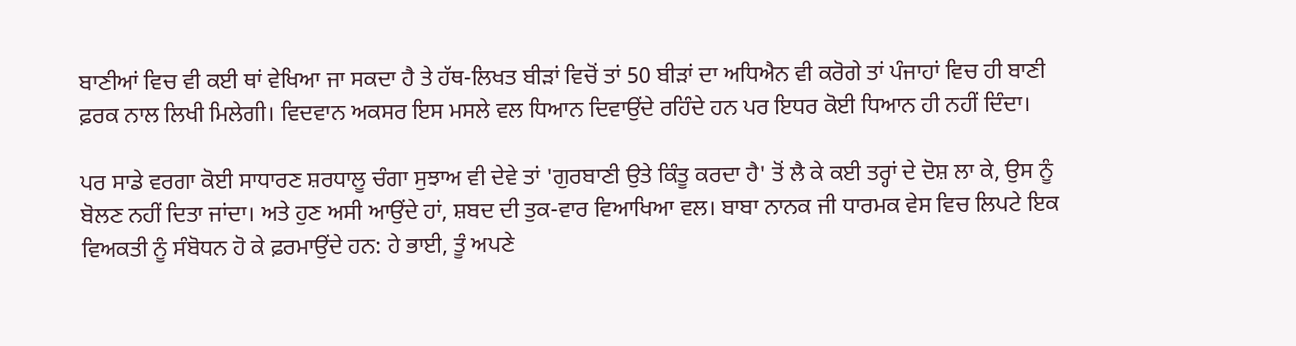ਬਾਣੀਆਂ ਵਿਚ ਵੀ ਕਈ ਥਾਂ ਵੇਖਿਆ ਜਾ ਸਕਦਾ ਹੈ ਤੇ ਹੱਥ-ਲਿਖਤ ਬੀੜਾਂ ਵਿਚੋਂ ਤਾਂ 50 ਬੀੜਾਂ ਦਾ ਅਧਿਐਨ ਵੀ ਕਰੋਗੇ ਤਾਂ ਪੰਜਾਹਾਂ ਵਿਚ ਹੀ ਬਾਣੀ ਫ਼ਰਕ ਨਾਲ ਲਿਖੀ ਮਿਲੇਗੀ। ਵਿਦਵਾਨ ਅਕਸਰ ਇਸ ਮਸਲੇ ਵਲ ਧਿਆਨ ਦਿਵਾਉਂਦੇ ਰਹਿੰਦੇ ਹਨ ਪਰ ਇਧਰ ਕੋਈ ਧਿਆਨ ਹੀ ਨਹੀਂ ਦਿੰਦਾ।

ਪਰ ਸਾਡੇ ਵਰਗਾ ਕੋਈ ਸਾਧਾਰਣ ਸ਼ਰਧਾਲੂ ਚੰਗਾ ਸੁਝਾਅ ਵੀ ਦੇਵੇ ਤਾਂ 'ਗੁਰਬਾਣੀ ਉਤੇ ਕਿੰਤੂ ਕਰਦਾ ਹੈ' ਤੋਂ ਲੈ ਕੇ ਕਈ ਤਰ੍ਹਾਂ ਦੇ ਦੋਸ਼ ਲਾ ਕੇ, ਉਸ ਨੂੰ ਬੋਲਣ ਨਹੀਂ ਦਿਤਾ ਜਾਂਦਾ। ਅਤੇ ਹੁਣ ਅਸੀ ਆਉਂਦੇ ਹਾਂ, ਸ਼ਬਦ ਦੀ ਤੁਕ-ਵਾਰ ਵਿਆਖਿਆ ਵਲ। ਬਾਬਾ ਨਾਨਕ ਜੀ ਧਾਰਮਕ ਵੇਸ ਵਿਚ ਲਿਪਟੇ ਇਕ ਵਿਅਕਤੀ ਨੂੰ ਸੰਬੋਧਨ ਹੋ ਕੇ ਫ਼ਰਮਾਉਂਦੇ ਹਨ: ਹੇ ਭਾਈ, ਤੂੰ ਅਪਣੇ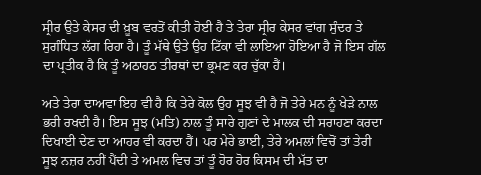ਸ੍ਰੀਰ ਉਤੇ ਕੇਸਰ ਦੀ ਖ਼ੂਬ ਵਰਤੋਂ ਕੀਤੀ ਹੋਈ ਹੈ ਤੇ ਤੇਰਾ ਸ੍ਰੀਰ ਕੇਸਰ ਵਾਂਗ ਸੁੰਦਰ ਤੇ ਸੁਗੰਧਿਤ ਲੱਗ ਰਿਹਾ ਹੈ। ਤੂੰ ਮੱਥੇ ਉਤੇ ਉਹ ਟਿੱਕਾ ਵੀ ਲਾਇਆ ਹੋਇਆ ਹੈ ਜੋ ਇਸ ਗੱਲ ਦਾ ਪ੍ਰਤੀਕ ਹੈ ਕਿ ਤੂੰ ਅਠਾਹਠ ਤੀਰਥਾਂ ਦਾ ਭ੍ਰਮਣ ਕਰ ਚੁੱਕਾ ਹੈਂ।

ਅਤੇ ਤੇਰਾ ਦਾਅਵਾ ਇਹ ਵੀ ਹੈ ਕਿ ਤੇਰੇ ਕੋਲ ਉਹ ਸੂਝ ਵੀ ਹੈ ਜੋ ਤੇਰੇ ਮਨ ਨੂੰ ਖੇੜੇ ਨਾਲ ਭਰੀ ਰਖਦੀ ਹੈ। ਇਸ ਸੂਝ (ਮਤਿ) ਨਾਲ ਤੂੰ ਸਾਰੇ ਗੁਣਾਂ ਦੇ ਮਾਲਕ ਦੀ ਸਰਾਹਣਾ ਕਰਦਾ ਦਿਖਾਈ ਦੇਣ ਦਾ ਆਹਰ ਵੀ ਕਰਦਾ ਹੈਂ। ਪਰ ਮੇਰੇ ਭਾਈ, ਤੇਰੇ ਅਮਲਾਂ ਵਿਚੋਂ ਤਾਂ ਤੇਰੀ ਸੂਝ ਨਜ਼ਰ ਨਹੀਂ ਪੈਂਦੀ ਤੇ ਅਮਲ ਵਿਚ ਤਾਂ ਤੂੰ ਹੋਰ ਹੋਰ ਕਿਸਮ ਦੀ ਮੱਤ ਦਾ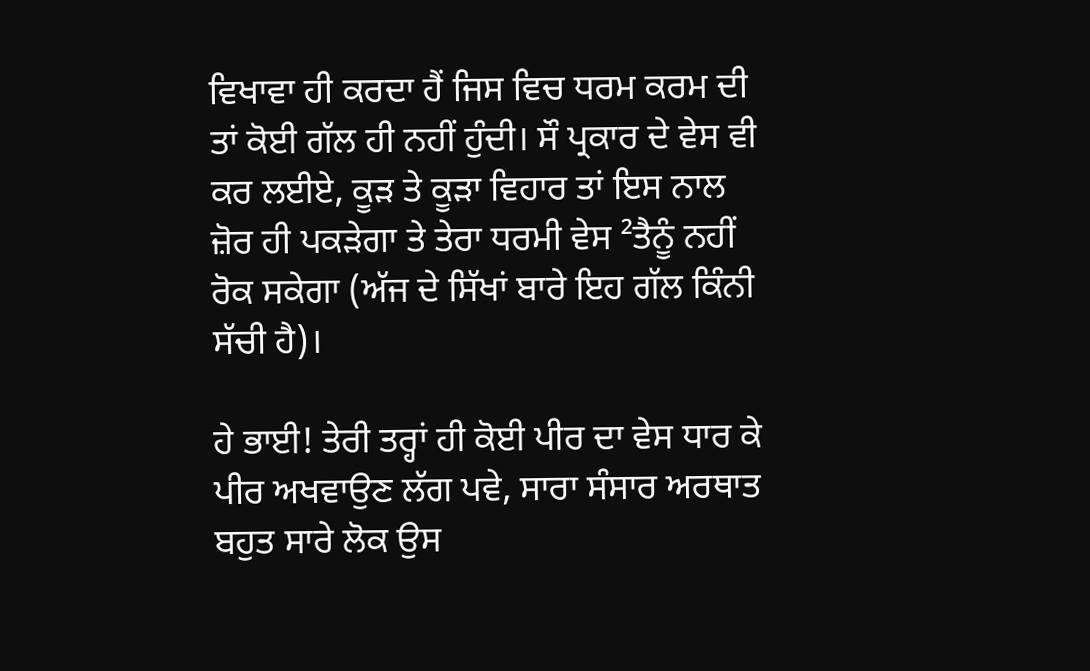ਵਿਖਾਵਾ ਹੀ ਕਰਦਾ ਹੈਂ ਜਿਸ ਵਿਚ ਧਰਮ ਕਰਮ ਦੀ ਤਾਂ ਕੋਈ ਗੱਲ ਹੀ ਨਹੀਂ ਹੁੰਦੀ। ਸੌ ਪ੍ਰਕਾਰ ਦੇ ਵੇਸ ਵੀ ਕਰ ਲਈਏ, ਕੂੜ ਤੇ ਕੂੜਾ ਵਿਹਾਰ ਤਾਂ ਇਸ ਨਾਲ ਜ਼ੋਰ ਹੀ ਪਕੜੇਗਾ ਤੇ ਤੇਰਾ ਧਰਮੀ ਵੇਸ ²ਤੈਨੂੰ ਨਹੀਂ ਰੋਕ ਸਕੇਗਾ (ਅੱਜ ਦੇ ਸਿੱਖਾਂ ਬਾਰੇ ਇਹ ਗੱਲ ਕਿੰਨੀ ਸੱਚੀ ਹੈ)।

ਹੇ ਭਾਈ! ਤੇਰੀ ਤਰ੍ਹਾਂ ਹੀ ਕੋਈ ਪੀਰ ਦਾ ਵੇਸ ਧਾਰ ਕੇ ਪੀਰ ਅਖਵਾਉਣ ਲੱਗ ਪਵੇ, ਸਾਰਾ ਸੰਸਾਰ ਅਰਥਾਤ ਬਹੁਤ ਸਾਰੇ ਲੋਕ ਉਸ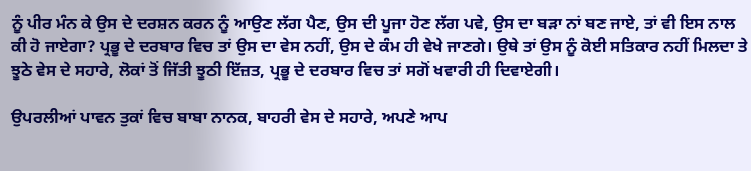ਨੂੰ ਪੀਰ ਮੰਨ ਕੇ ਉਸ ਦੇ ਦਰਸ਼ਨ ਕਰਨ ਨੂੰ ਆਉਣ ਲੱਗ ਪੈਣ, ਉਸ ਦੀ ਪੂਜਾ ਹੋਣ ਲੱਗ ਪਵੇ, ਉਸ ਦਾ ਬੜਾ ਨਾਂ ਬਣ ਜਾਏ, ਤਾਂ ਵੀ ਇਸ ਨਾਲ ਕੀ ਹੋ ਜਾਏਗਾ? ਪ੍ਰਭੂ ਦੇ ਦਰਬਾਰ ਵਿਚ ਤਾਂ ਉਸ ਦਾ ਵੇਸ ਨਹੀਂ, ਉਸ ਦੇ ਕੰਮ ਹੀ ਵੇਖੇ ਜਾਣਗੇ। ਉਥੇ ਤਾਂ ਉਸ ਨੂੰ ਕੋਈ ਸਤਿਕਾਰ ਨਹੀਂ ਮਿਲਦਾ ਤੇ ਝੂਠੇ ਵੇਸ ਦੇ ਸਹਾਰੇ, ਲੋਕਾਂ ਤੋਂ ਜਿੱਤੀ ਝੂਠੀ ਇੱਜ਼ਤ, ਪ੍ਰਭੂ ਦੇ ਦਰਬਾਰ ਵਿਚ ਤਾਂ ਸਗੋਂ ਖਵਾਰੀ ਹੀ ਦਿਵਾਏਗੀ।

ਉਪਰਲੀਆਂ ਪਾਵਨ ਤੁਕਾਂ ਵਿਚ ਬਾਬਾ ਨਾਨਕ, ਬਾਹਰੀ ਵੇਸ ਦੇ ਸਹਾਰੇ, ਅਪਣੇ ਆਪ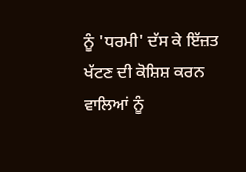ਨੂੰ 'ਧਰਮੀ' ਦੱਸ ਕੇ ਇੱਜ਼ਤ ਖੱਟਣ ਦੀ ਕੋਸ਼ਿਸ਼ ਕਰਨ ਵਾਲਿਆਂ ਨੂੰ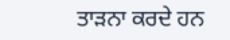ਤਾੜਨਾ ਕਰਦੇ ਹਨ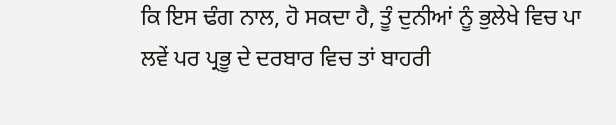ਕਿ ਇਸ ਢੰਗ ਨਾਲ, ਹੋ ਸਕਦਾ ਹੈ, ਤੂੰ ਦੁਨੀਆਂ ਨੂੰ ਭੁਲੇਖੇ ਵਿਚ ਪਾ ਲਵੇਂ ਪਰ ਪ੍ਰਭੂ ਦੇ ਦਰਬਾਰ ਵਿਚ ਤਾਂ ਬਾਹਰੀ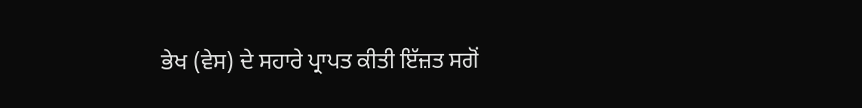ਭੇਖ (ਵੇਸ) ਦੇ ਸਹਾਰੇ ਪ੍ਰਾਪਤ ਕੀਤੀ ਇੱਜ਼ਤ ਸਗੋਂ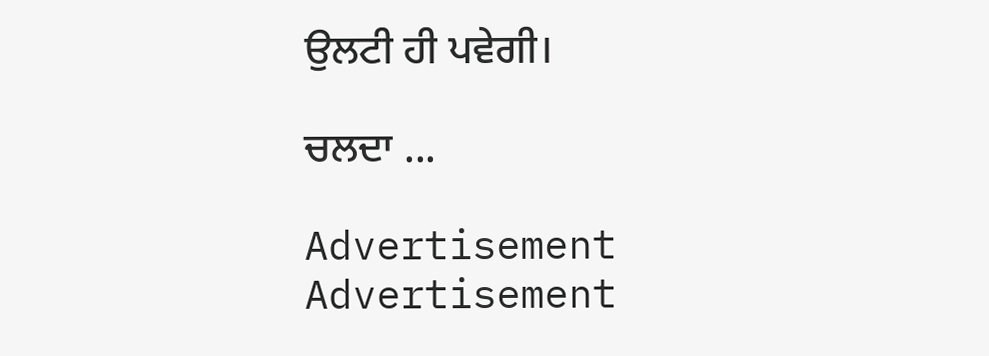ਉਲਟੀ ਹੀ ਪਵੇਗੀ।

ਚਲਦਾ ...

Advertisement
Advertisement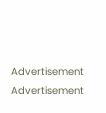Advertisement
Advertisement